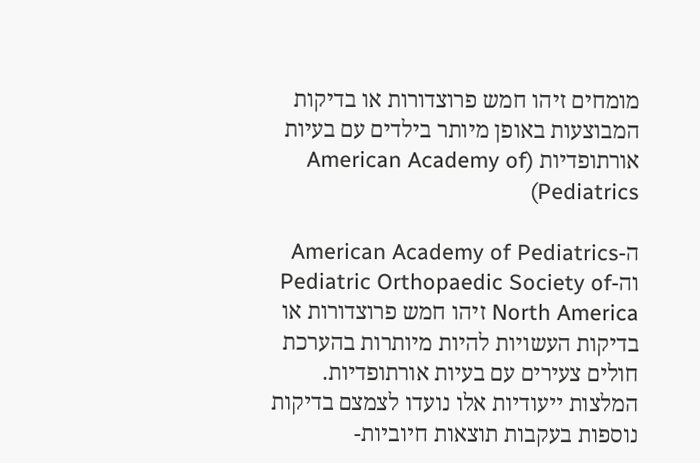מומחים זיהו חמש פרוצדורות או בדיקות המבוצעות באופן מיותר בילדים עם בעיות אורתופדיות (American Academy of Pediatrics)

ה-American Academy of Pediatrics וה-Pediatric Orthopaedic Society of North America זיהו חמש פרוצדורות או בדיקות העשויות להיות מיותרות בהערכת חולים צעירים עם בעיות אורתופדיות. המלצות ייעודיות אלו נועדו לצמצם בדיקות נוספות בעקבות תוצאות חיוביות-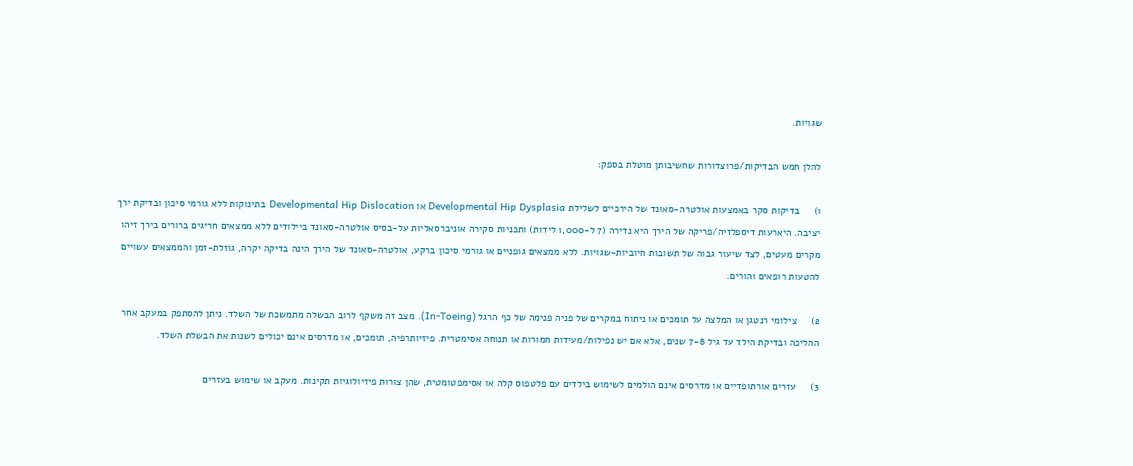שגויות.

להלן חמש הבדיקות/פרוצדורות שחשיבותן מוטלת בספק:

1)     בדיקות סקר באמצעות אולטרה-סאונד של הירכיים לשלילת Developmental Hip Dysplasia או Developmental Hip Dislocation בתינוקות ללא גורמי סיכון ובדיקת ירך יציבה. היארעות דיספלזיה/פריקה של הירך היא נדירה (7 ל-1,000 לידות) ותכניות סקירה אוניברסאליות על-בסיס אולטרה-סאונד ביילודים ללא ממצאים חריגים ברורים בירך זיהו מקרים מעטים, לצד שיעור גבוה של תשובות חיוביות-שגויות. ללא ממצאים גופניים או גורמי סיכון ברקע, אולטרה-סאונד של הירך הינה בדיקה יקרה, גוזלת-זמן והממצאים עשויים להטעות רופאים והורים.

2)     צילומי רנטגן או המלצה על תומכים או ניתוח במקרים של פניה פנימה של כף הרגל (In-Toeing). מצב זה משקף לרוב הבשלה מתמשכת של השלד. ניתן להסתפק במעקב אחר ההליכה ובדיקת הילד עד גיל 7-8 שנים, אלא אם יש נפילות/מעידות חמורות או תנוחה אסימטרית. פיזיותרפיה, תומכים, או מדרסים אינם יכולים לשנות את הבשלת השלד.

3)     עזרים אורתופדיים או מדרסים אינם הולמים לשימוש בילדים עם פלטפוס קלה או אסימפטומטית, שהן צורות פיזיולוגיות תקינות. מעקב או שימוש בעזרים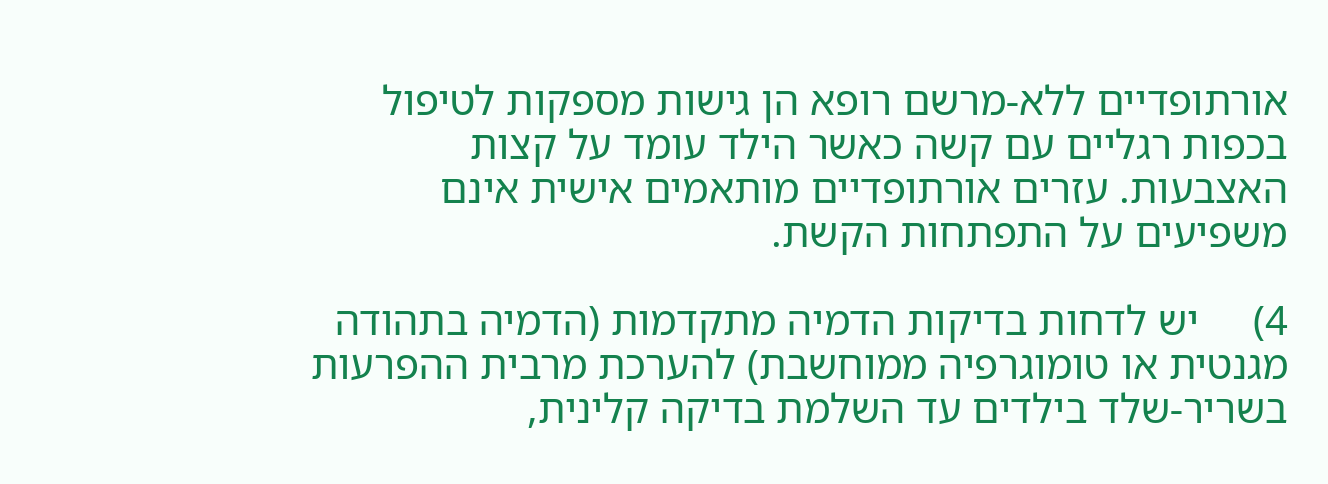אורתופדיים ללא-מרשם רופא הן גישות מספקות לטיפול בכפות רגליים עם קשה כאשר הילד עומד על קצות האצבעות. עזרים אורתופדיים מותאמים אישית אינם משפיעים על התפתחות הקשת.

4)     יש לדחות בדיקות הדמיה מתקדמות (הדמיה בתהודה מגנטית או טומוגרפיה ממוחשבת) להערכת מרבית ההפרעות בשריר-שלד בילדים עד השלמת בדיקה קלינית,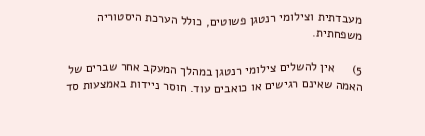מעבדתית וצילומי רנטגן פשוטים, כולל הערכת היסטוריה משפחתית.

5)     אין להשלים צילומי רנטגן במהלך המעקב אחר שברים של האמה שאינם רגישים או כואבים עוד. חוסר ניידות באמצעות סד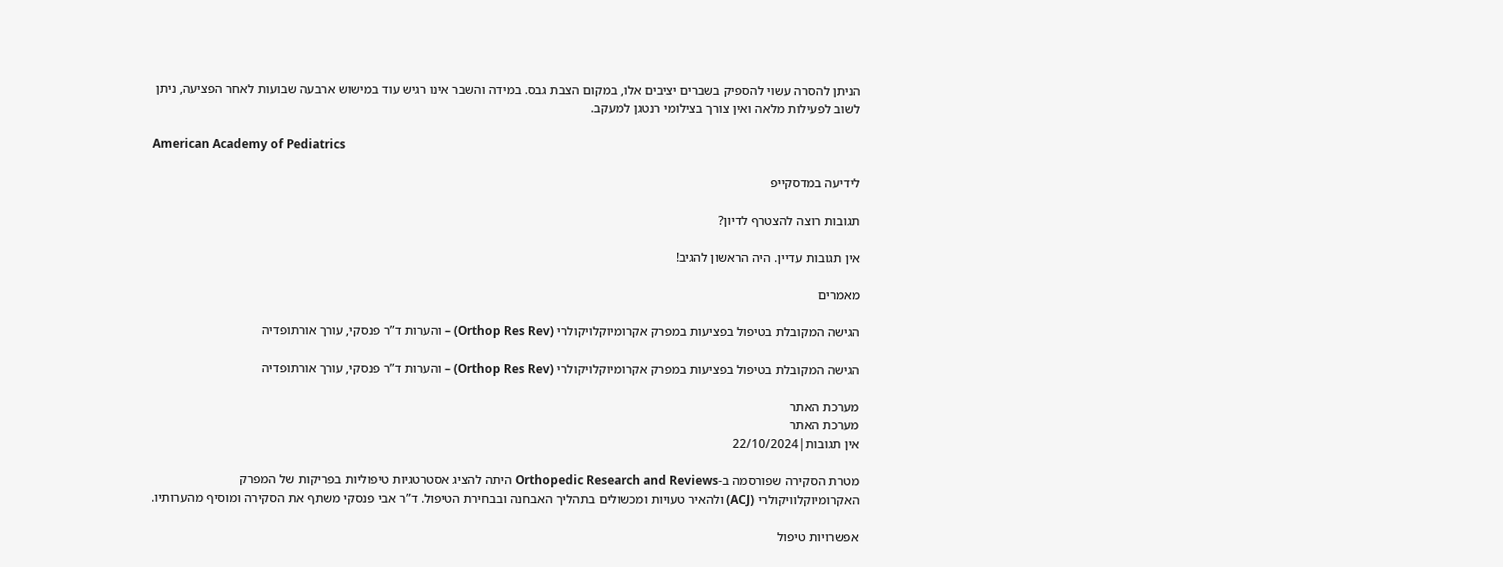הניתן להסרה עשוי להספיק בשברים יציבים אלו, במקום הצבת גבס. במידה והשבר אינו רגיש עוד במישוש ארבעה שבועות לאחר הפציעה, ניתן לשוב לפעילות מלאה ואין צורך בצילומי רנטגן למעקב.

American Academy of Pediatrics

לידיעה במדסקייפ

תגובות רוצה להצטרף לדיון?

אין תגובות עדיין. היה הראשון להגיב!

מאמרים

הגישה המקובלת בטיפול בפציעות במפרק אקרומיוקלויקולרי (Orthop Res Rev) – והערות ד”ר פנסקי, עורך אורתופדיה

הגישה המקובלת בטיפול בפציעות במפרק אקרומיוקלויקולרי (Orthop Res Rev) – והערות ד”ר פנסקי, עורך אורתופדיה

מערכת האתר
מערכת האתר
אין תגובות|22/10/2024

מטרת הסקירה שפורסמה ב-Orthopedic Research and Reviews היתה להציג אסטרטגיות טיפוליות בפריקות של המפרק האקרומיוקלוויקולרי (ACJ) ולהאיר טעויות ומכשולים בתהליך האבחנה ובבחירת הטיפול. ד”ר אבי פנסקי משתף את הסקירה ומוסיף מהערותיו.

אפשרויות טיפול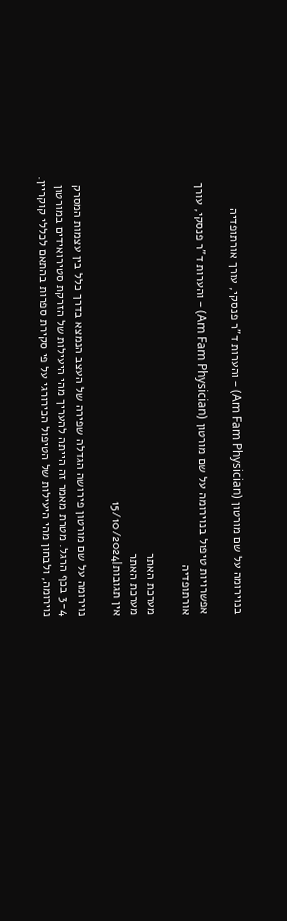בנוירומה על שם מורטון (Am Fam Physician) – והערות ד”ר פנסקי, עורך אורתופדיה

אפשרויות טיפול בנוירומה על שם מורטון (Am Fam Physician) – והערות ד”ר פנסקי, עורך אורתופדיה

מערכת האתר
מערכת האתר
אין תגובות|15/10/2024

נוירומה על שם מורטון פירושה הגדלה שפירה של העצב הנמצא בדרך כלל בין עצמות המסרק 3-4 בכף הרגל. מטרת מאמר זה הייתה להעריך מהי היעילות של הזרקת סטירואידים במורטון נוירומה, ולבחון מהי היעילות של הטיפול הכירורגי על פי סקירת ספרות בהתאם לכללי קוקריין.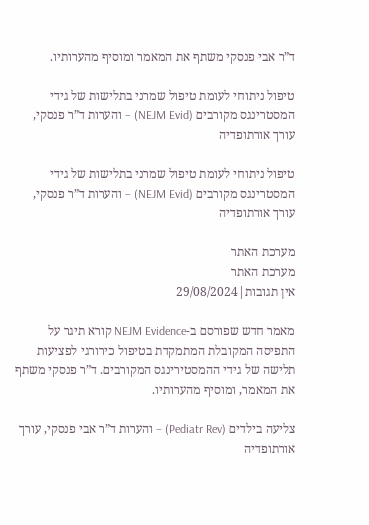ד”ר אבי פנסקי משתף את המאמר ומוסיף מהערותיו.

טיפול ניתוחי לעומת טיפול שמרני בתלישות של גידי המסטרינגס מקורבים (NEJM Evid) – והערות ד”ר פנסקי, עורך אורתופדיה

טיפול ניתוחי לעומת טיפול שמרני בתלישות של גידי המסטרינגס מקורבים (NEJM Evid) – והערות ד”ר פנסקי, עורך אורתופדיה

מערכת האתר
מערכת האתר
אין תגובות|29/08/2024

מאמר חדש שפורסם ב-NEJM Evidence קורא תיגר על התפיסה המקובלת המתמקדת בטיפול כירורגי לפציעות תלישה של גידי ההמסטירינגס המקורבים. ד”ר פנסקי משתף את המאמר, ומוסיף מהערותיו.

צליעה בילדים (Pediatr Rev) – והערות ד”ר אבי פנסקי, עורך אורתופדיה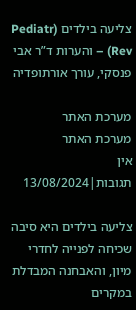צליעה בילדים (Pediatr Rev) – והערות ד”ר אבי פנסקי, עורך אורתופדיה

מערכת האתר
מערכת האתר
אין תגובות|13/08/2024

צליעה בילדים היא סיבה שכיחה לפנייה לחדרי מיון, והאבחנה המבדלת במקרים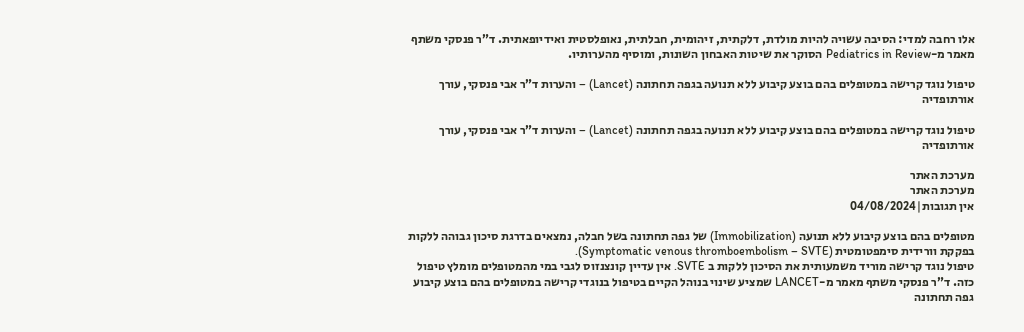אלו רחבה למדי: הסיבה עשויה להיות מולדת, דלקתית, זיהומית, חבלתית, נאופלסטית ואידיופאתית. ד”ר פנסקי משתף מאמר מ-Pediatrics in Review הסוקר את שיטות האבחון השונות, ומוסיף מהערותיו.

טיפול נוגד קרישה במטופלים בהם בוצע קיבוע ללא תנועה בגפה תחתונה (Lancet) – והערות ד”ר אבי פנסקי, עורך אורתופדיה

טיפול נוגד קרישה במטופלים בהם בוצע קיבוע ללא תנועה בגפה תחתונה (Lancet) – והערות ד”ר אבי פנסקי, עורך אורתופדיה

מערכת האתר
מערכת האתר
אין תגובות|04/08/2024

מטופלים בהם בוצע קיבוע ללא תנועה (Immobilization) של גפה תחתונה בשל חבלה, נמצאים בדרגת סיכון גבוהה ללקות בפקקת וורידית סימפטומטית (Symptomatic venous thromboembolism – SVTE).
טיפול נוגד קרישה מוריד משמעותית את הסיכון ללקות ב SVTE. אין עדיין קונצנזוס לגבי במי מהמטופלים מומלץ טיפול כזה. ד”ר פנסקי משתף מאמר מ-LANCET שמציע שינוי בנוהל הקיים בטיפול בנוגדי קרישה במטופלים בהם בוצע קיבוע  גפה תחתונה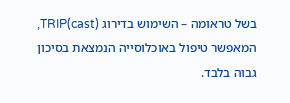בשל טראומה – השימוש בדירוג TRIP(cast), המאפשר טיפול באוכלוסייה הנמצאת בסיכון גבוה בלבד.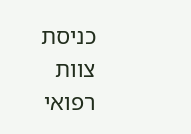כניסת צוות רפואי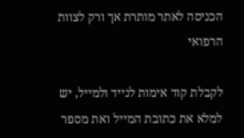הכניסה לאתר מותרת אך ורק לצוות הרפואי

לקבלת קוד אימות לנייד ולמייל, יש למלא את כתובת המייל ואת מספר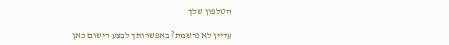הטלפון שלך

עדיין לא נרשמת? באפשרותך לבצע רישום כאן